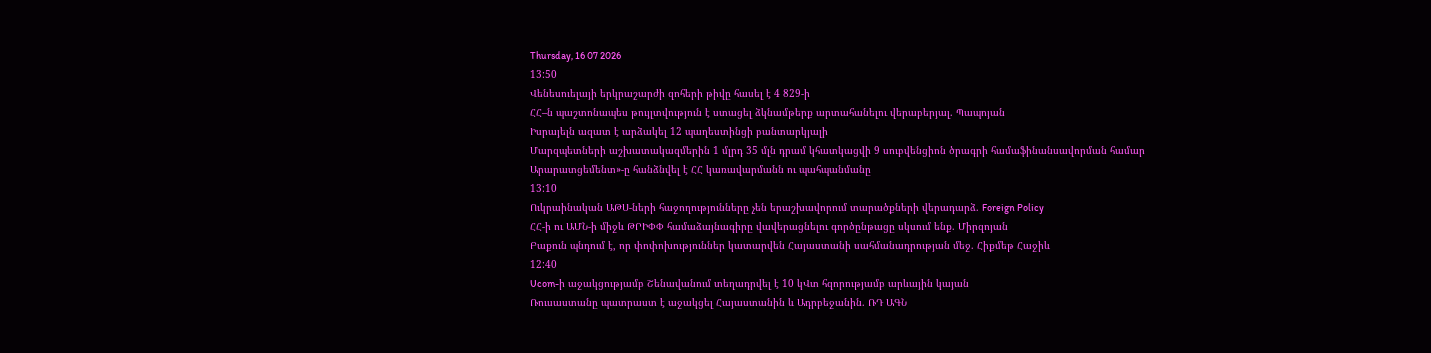Thursday, 16 07 2026
13:50
Վենեսուելայի երկրաշարժի զոհերի թիվը հասել է 4 829-ի
ՀՀ–ն պաշտոնապես թույլտվություն է ստացել ձկնամթերք արտահանելու վերաբերյալ. Պապոյան
Իսրայելն ազատ է արձակել 12 պաղեստինցի բանտարկյալի
Մարզպետների աշխատակազմերին 1 մլրդ 35 մլն դրամ կհատկացվի 9 սուբվենցիոն ծրագրի համաֆինանսավորման համար
Արարատցեմենտ»-ը հանձնվել է ՀՀ կառավարմանն ու պահպանմանը
13:10
Ուկրաինական ԱԹՍ-ների հաջողությունները չեն երաշխավորում տարածքների վերադարձ. Foreign Policy
ՀՀ-ի ու ԱՄՆ-ի միջև ԹՐԻՓՓ համաձայնագիրը վավերացնելու գործընթացը սկսում ենք. Միրզոյան
Բաքուն պնդում է, որ փոփոխություններ կատարվեն Հայաստանի սահմանադրության մեջ. Հիքմեթ Հաջիև
12:40
Ucom-ի աջակցությամբ Շենավանում տեղադրվել է 10 կՎտ հզորությամբ արևային կայան
Ռուսաստանը պատրաստ է աջակցել Հայաստանին և Ադրբեջանին. ՌԴ ԱԳՆ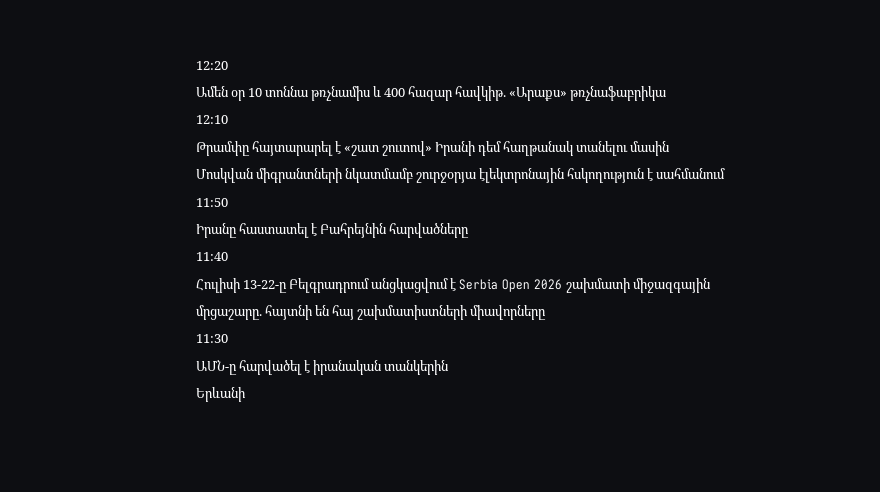12:20
Ամեն օր 10 տոննա թռչնամիս և 400 հազար հավկիթ. «Արաքս» թռչնաֆաբրիկա
12:10
Թրամփը հայտարարել է «շատ շուտով» Իրանի դեմ հաղթանակ տանելու մասին
Մոսկվան միգրանտների նկատմամբ շուրջօրյա էլեկտրոնային հսկողություն է սահմանում
11:50
Իրանը հաստատել է Բահրեյնին հարվածները
11:40
Հուլիսի 13-22-ը Բելգրադրում անցկացվում է Serbia Open 2026 շախմատի միջազգային մրցաշարը. հայտնի են հայ շախմատիստների միավորները
11:30
ԱՄՆ-ը հարվածել է իրանական տանկերին
Երևանի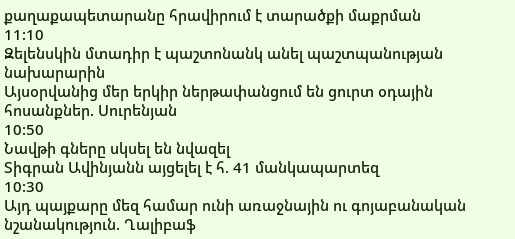քաղաքապետարանը հրավիրում է տարածքի մաքրման
11:10
Զելենսկին մտադիր է պաշտոնանկ անել պաշտպանության նախարարին
Այսօրվանից մեր երկիր ներթափանցում են ցուրտ օդային հոսանքներ. Սուրենյան
10:50
Նավթի գները սկսել են նվազել
Տիգրան Ավինյանն այցելել է հ. 41 մանկապարտեզ
10:30
Այդ պայքարը մեզ համար ունի առաջնային ու գոյաբանական նշանակություն. Ղալիբաֆ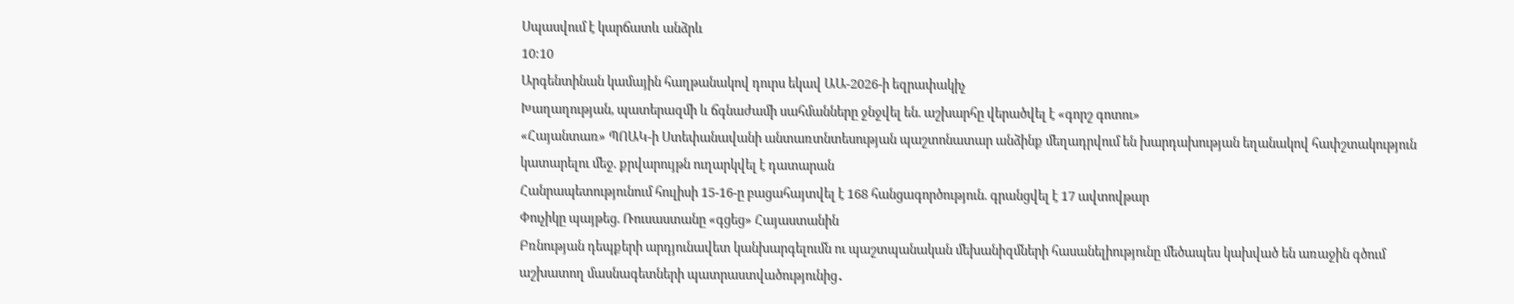Սպասվում է կարճատև անձրև
10:10
Արգենտինան կամային հաղթանակով դուրս եկավ ԱԱ-2026-ի եզրափակիչ
Խաղաղության, պատերազմի և ճգնաժամի սահմանները ջնջվել են. աշխարհը վերածվել է «գորշ գոտու»
«Հայանտառ» ՊՈԱԿ-ի Ստեփանավանի անտառտնտեսության պաշտոնատար անձինք մեղադրվում են խարդախության եղանակով հափշտակություն կատարելու մեջ. քրվարույթն ուղարկվել է դատարան
Հանրապետությունում հուլիսի 15-16-ը բացահայտվել է 168 հանցագործություն. գրանցվել է 17 ավտովթար
Փուչիկը պայթեց. Ռուսաստանը «գցեց» Հայաստանին
Բռնության դեպքերի արդյունավետ կանխարգելումն ու պաշտպանական մեխանիզմների հասանելիությունը մեծապես կախված են առաջին գծում աշխատող մասնագետների պատրաստվածությունից․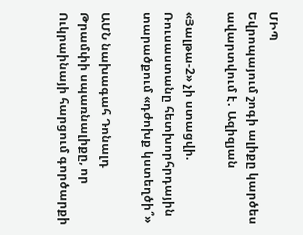ՄԻՊ
Եվրոպայում շոգի ալիքը կարծես ավարտվում է․ Ազիզյան

«Յալթա-2» չի ստացվի. Ռուսաստանը հետխորհրդային տարածքում «դժոխք կստեղծի՞»

ԱՄՆ նախագահ Դոնալդ Թրամփի սպառնալիքը, որ Ուկրաինայի հարցում գործարքի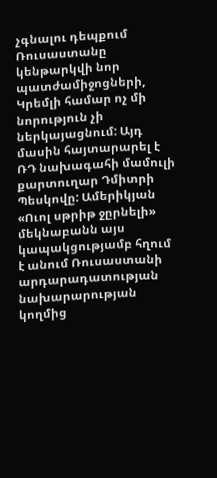չգնալու դեպքում Ռուսաստանը կենթարկվի նոր պատժամիջոցների, Կրեմլի համար ոչ մի նորություն չի ներկայացնում: Այդ մասին հայտարարել է ՌԴ նախագահի մամուլի քարտուղար Դմիտրի Պեսկովը: Ամերիկյան «Ուոլ սթրիթ ջըրնելի» մեկնաբանն այս կապակցությամբ հղում է անում Ռուսաստանի արդարադատության նախարարության կողմից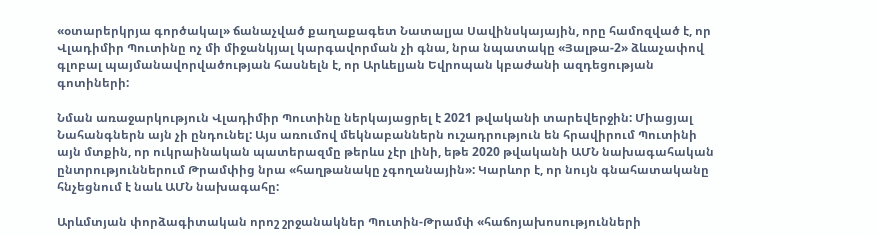«օտարերկրյա գործակալ» ճանաչված քաղաքագետ Նատալյա Սավինսկայային, որը համոզված է, որ Վլադիմիր Պուտինը ոչ մի միջանկյալ կարգավորման չի գնա, նրա նպատակը «Յալթա-2» ձևաչափով գլոբալ պայմանավորվածության հասնելն է, որ Արևելյան Եվրոպան կբաժանի ազդեցության գոտիների:

Նման առաջարկություն Վլադիմիր Պուտինը ներկայացրել է 2021 թվականի տարեվերջին: Միացյալ Նահանգներն այն չի ընդունել: Այս առումով մեկնաբաններն ուշադրություն են հրավիրում Պուտինի այն մտքին, որ ուկրաինական պատերազմը թերևս չէր լինի, եթե 2020 թվականի ԱՄՆ նախագահական ընտրություններում Թրամփից նրա «հաղթանակը չգողանային»: Կարևոր է, որ նույն գնահատականը հնչեցնում է նաև ԱՄՆ նախագահը:

Արևմտյան փորձագիտական որոշ շրջանակներ Պուտին-Թրամփ «հաճոյախոսությունների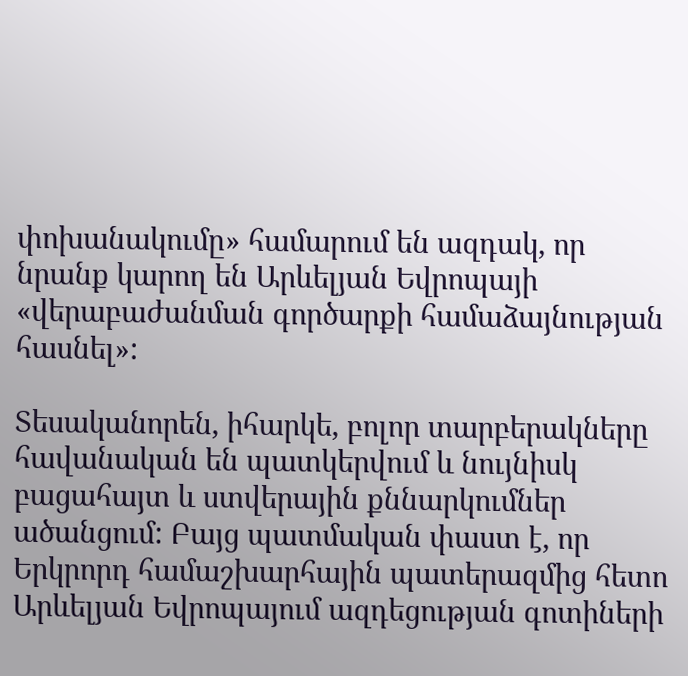փոխանակումը» համարում են ազդակ, որ նրանք կարող են Արևելյան Եվրոպայի «վերաբաժանման գործարքի համաձայնության հասնել»:

Տեսականորեն, իհարկե, բոլոր տարբերակները հավանական են պատկերվում և նույնիսկ բացահայտ և ստվերային քննարկումներ ածանցում: Բայց պատմական փաստ է, որ Երկրորդ համաշխարհային պատերազմից հետո Արևելյան Եվրոպայում ազդեցության գոտիների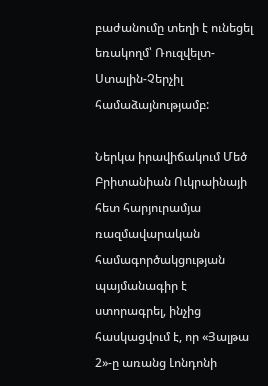բաժանումը տեղի է ունեցել եռակողմ՝ Ռուզվելտ-Ստալին-Չերչիլ համաձայնությամբ:

Ներկա իրավիճակում Մեծ Բրիտանիան Ուկրաինայի հետ հարյուրամյա ռազմավարական համագործակցության պայմանագիր է ստորագրել, ինչից հասկացվում է, որ «Յալթա 2»-ը առանց Լոնդոնի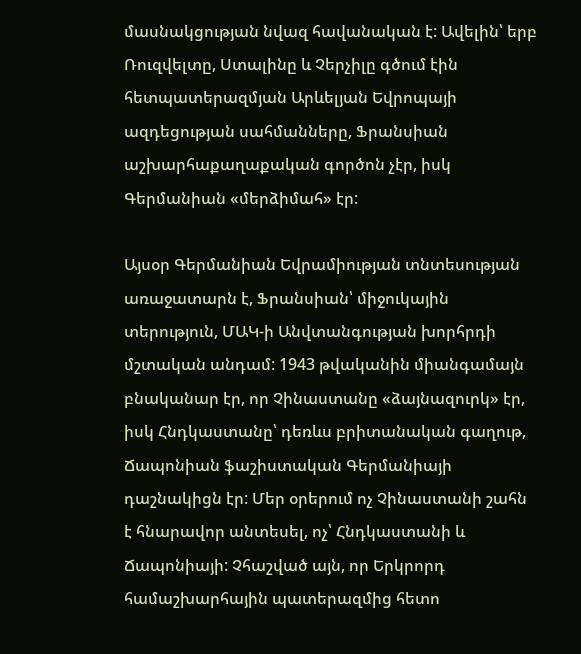մասնակցության նվազ հավանական է: Ավելին՝ երբ Ռուզվելտը, Ստալինը և Չերչիլը գծում էին հետպատերազմյան Արևելյան Եվրոպայի ազդեցության սահմանները, Ֆրանսիան աշխարհաքաղաքական գործոն չէր, իսկ Գերմանիան «մերձիմահ» էր:

Այսօր Գերմանիան Եվրամիության տնտեսության առաջատարն է, Ֆրանսիան՝ միջուկային տերություն, ՄԱԿ-ի Անվտանգության խորհրդի մշտական անդամ: 1943 թվականին միանգամայն բնականար էր, որ Չինաստանը «ձայնազուրկ» էր, իսկ Հնդկաստանը՝ դեռևս բրիտանական գաղութ, Ճապոնիան ֆաշիստական Գերմանիայի դաշնակիցն էր: Մեր օրերում ոչ Չինաստանի շահն է հնարավոր անտեսել, ոչ՝ Հնդկաստանի և Ճապոնիայի: Չհաշված այն, որ Երկրորդ համաշխարհային պատերազմից հետո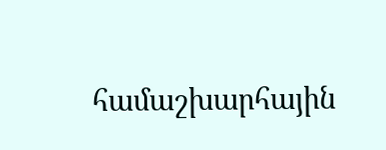համաշխարհային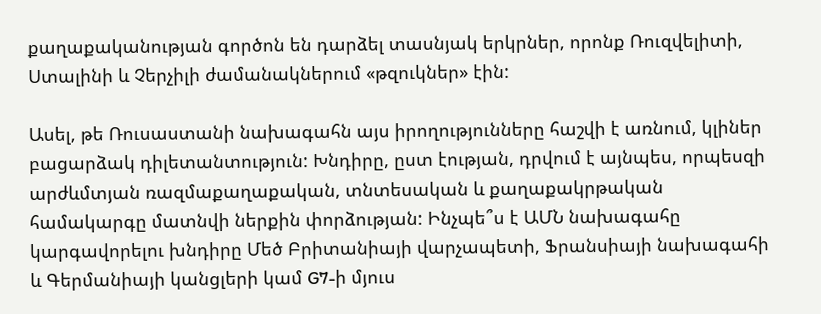քաղաքականության գործոն են դարձել տասնյակ երկրներ, որոնք Ռուզվելիտի, Ստալինի և Չերչիլի ժամանակներում «թզուկներ» էին:

Ասել, թե Ռուսաստանի նախագահն այս իրողությունները հաշվի է առնում, կլիներ բացարձակ դիլետանտություն: Խնդիրը, ըստ էության, դրվում է այնպես, որպեսզի արժևմտյան ռազմաքաղաքական, տնտեսական և քաղաքակրթական համակարգը մատնվի ներքին փորձության: Ինչպե՞ս է ԱՄՆ նախագահը կարգավորելու խնդիրը Մեծ Բրիտանիայի վարչապետի, Ֆրանսիայի նախագահի և Գերմանիայի կանցլերի կամ G7-ի մյուս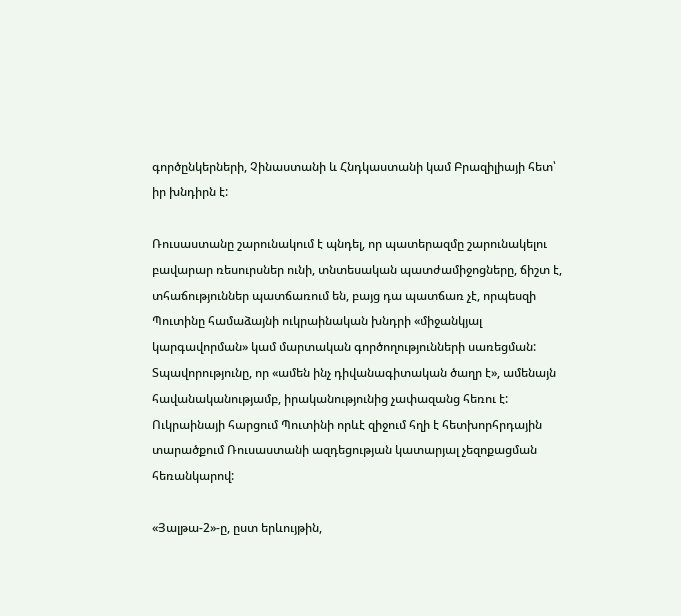գործընկերների, Չինաստանի և Հնդկաստանի կամ Բրազիլիայի հետ՝ իր խնդիրն է:

Ռուսաստանը շարունակում է պնդել, որ պատերազմը շարունակելու բավարար ռեսուրսներ ունի, տնտեսական պատժամիջոցները, ճիշտ է, տհաճություններ պատճառում են, բայց դա պատճառ չէ, որպեսզի Պուտինը համաձայնի ուկրաինական խնդրի «միջանկյալ կարգավորման» կամ մարտական գործողությունների սառեցման: Տպավորությունը, որ «ամեն ինչ դիվանագիտական ծաղր է», ամենայն հավանականությամբ, իրականությունից չափազանց հեռու է: Ուկրաինայի հարցում Պուտինի որևէ զիջում հղի է հետխորհրդային տարածքում Ռուսաստանի ազդեցության կատարյալ չեզոքացման հեռանկարով:

«Յալթա-2»-ը, ըստ երևույթին,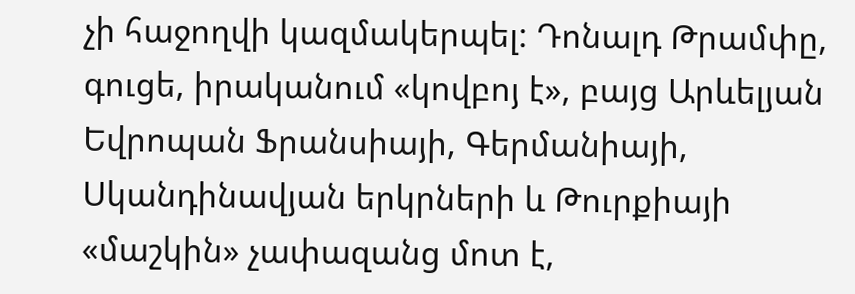չի հաջողվի կազմակերպել: Դոնալդ Թրամփը, գուցե, իրականում «կովբոյ է», բայց Արևելյան Եվրոպան Ֆրանսիայի, Գերմանիայի, Սկանդինավյան երկրների և Թուրքիայի «մաշկին» չափազանց մոտ է,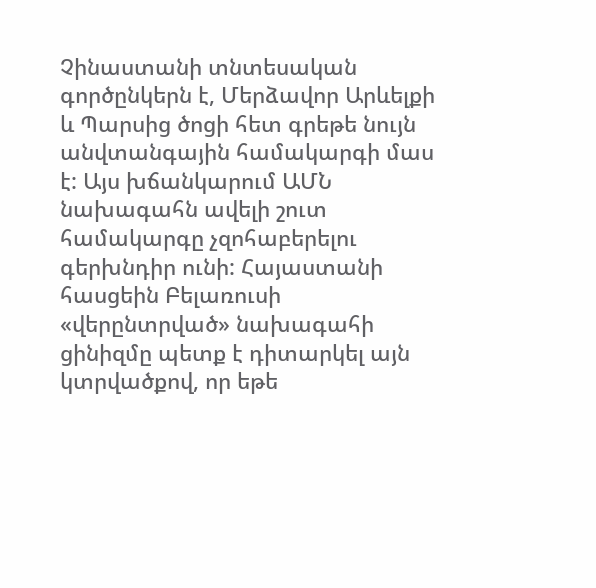Չինաստանի տնտեսական գործընկերն է, Մերձավոր Արևելքի և Պարսից ծոցի հետ գրեթե նույն անվտանգային համակարգի մաս է: Այս խճանկարում ԱՄՆ նախագահն ավելի շուտ համակարգը չզոհաբերելու գերխնդիր ունի: Հայաստանի հասցեին Բելառուսի «վերընտրված» նախագահի ցինիզմը պետք է դիտարկել այն կտրվածքով, որ եթե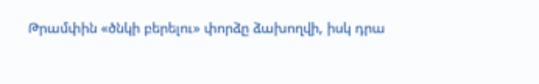Թրամփին «ծնկի բերելու» փորձը ձախողվի, իսկ դրա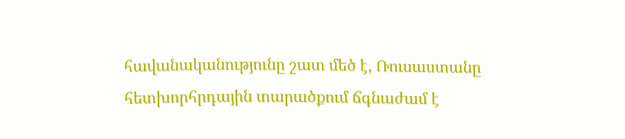հավանականությունը շատ մեծ է, Ռուսաստանը հետխորհրդային տարածքում ճգնաժամ է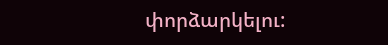փորձարկելու: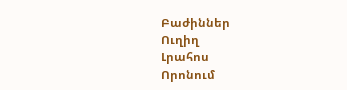Բաժիններ
Ուղիղ
Լրահոս
Որոնում